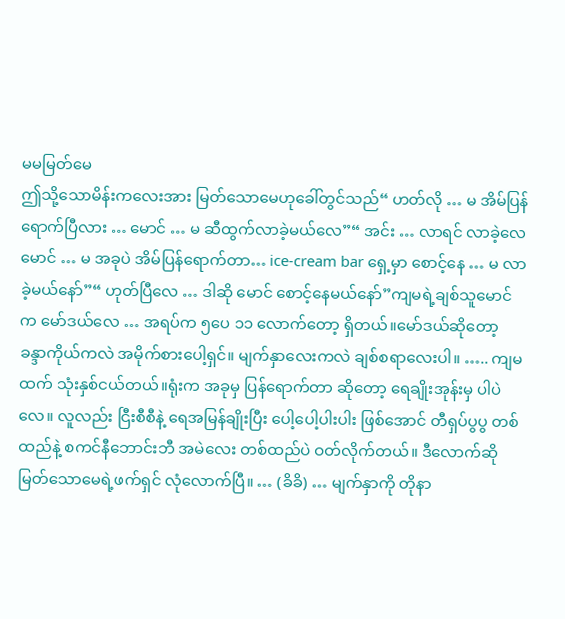မမမြတ်မေ
ဤသို့သောမိန်းကလေးအား မြတ်သောမေဟုခေါ်တွင်သည်“ ဟတ်လို … မ အိမ်ပြန်ရောက်ပြီလား … မောင် … မ ဆီထွက်လာခဲ့မယ်လေ”“ အင်း … လာရင် လာခဲ့လေ မောင် … မ အခုပဲ အိမ်ပြန်ရောက်တာ… ice-cream bar ရှေ့မှာ စောင့်နေ … မ လာခဲ့မယ်နော်”“ ဟုတ်ပြီလေ … ဒါဆို မောင် စောင့်နေမယ်နော်”ကျမရဲ့ချစ်သူမောင်က မော်ဒယ်လေ … အရပ်က ၅ပေ ၁၁ လောက်တော့ ရှိတယ်။မော်ဒယ်ဆိုတော့ ခန္ဒာကိုယ်ကလဲ အမိုက်စားပေါ့ရှင်။ မျက်နှာလေးကလဲ ချစ်စရာလေးပါ။ ….. ကျမထက် သုံးနှစ်ငယ်တယ်။ရုံးက အခုမှ ပြန်ရောက်တာ ဆိုတော့ ရေချိုးအုန်းမှ ပါပဲလေ။ လူလည်း ငြီးစီစီနဲ့ ရေအမြန်ချိုးပြီး ပေါ့ပေါ့ပါးပါး ဖြစ်အောင် တီရှပ်ပွပွ တစ်ထည်နဲ့ စကင်နီဘောင်းဘီ အမဲလေး တစ်ထည်ပဲ ဝတ်လိုက်တယ်။ ဒီလောက်ဆို မြတ်သောမေရဲ့ဖက်ရှင် လုံလောက်ပြီ။ … (ခိခိ) … မျက်နှာကို တိုနာ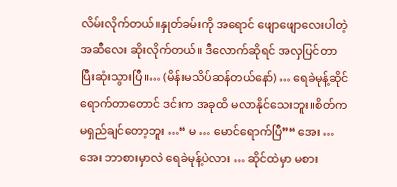လိမ်းလိုက်တယ်။နှုတ်ခမ်းကို အရောင် ဖျောဖျောလေးပါတဲ့ အဆီလေး ဆိုးလိုက်တယ်။ ဒီလောက်ဆိုရင် အလှပြင်တာ ပြီးဆုံးသွားပြီ။… (မိန်းမသိပ်ဆန်တယ်နော်) … ရေခဲမုန့်ဆိုင် ရောက်တာတောင် ဒင်းက အခုထိ မလာနိုင်သေးဘူး။စိတ်က မရှည်ချင်တော့ဘူး …“ မ … မောင်ရောက်ပြီ”“ အေး … အေး ဘာစားမှာလဲ ရေခဲမုန့်ပဲလား … ဆိုင်ထဲမှာ မစား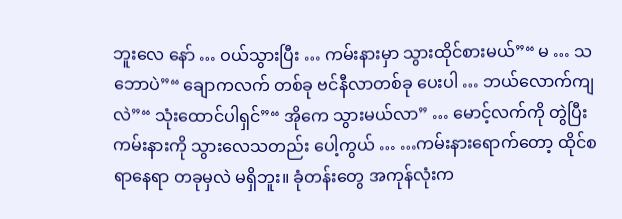ဘူးလေ နော် … ဝယ်သွားပြီး … ကမ်းနားမှာ သွားထိုင်စားမယ်”“ မ … သဘောပဲ”“ ချောကလက် တစ်ခု ဗင်နီလာတစ်ခု ပေးပါ … ဘယ်လောက်ကျလဲ”“ သုံးထောင်ပါရှင်”“ အိုကေ သွားမယ်လာ” … မောင့်လက်ကို တွဲပြီး ကမ်းနားကို သွားလေသတည်း ပေါ့ကွယ် … …ကမ်းနားရောက်တော့ ထိုင်စရာနေရာ တခုမှလဲ မရှိဘူး။ ခုံတန်းတွေ အကုန်လုံးက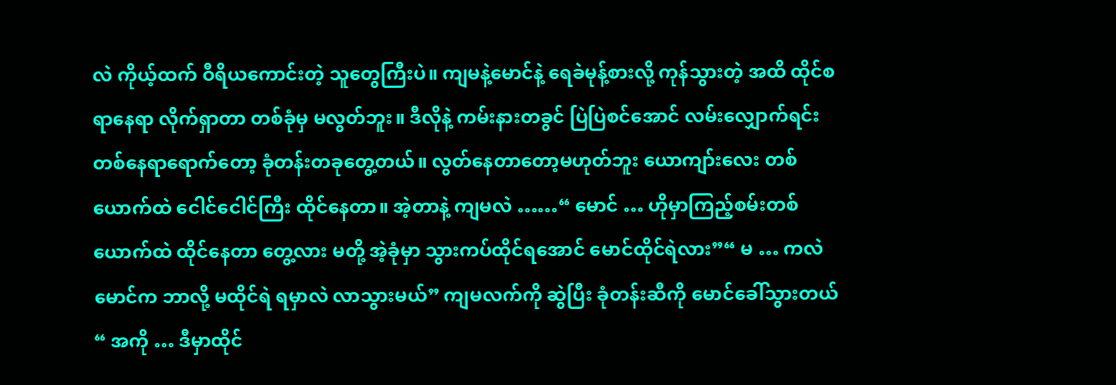လဲ ကိုယ့်ထက် ဝီရိယကောင်းတဲ့ သူတွေကြီးပဲ။ ကျမနဲ့မောင်နဲ့ ရေခဲမုန့်စားလို့ ကုန်သွားတဲ့ အထိ ထိုင်စရာနေရာ လိုက်ရှာတာ တစ်ခုံမှ မလွတ်ဘူး။ ဒီလိုနဲ့ ကမ်းနားတခွင် ပြဲပြဲစင်အောင် လမ်းလျှောက်ရင်းတစ်နေရာရောက်တော့ ခုံတန်းတခုတွေ့တယ်။ လွတ်နေတာတော့မဟုတ်ဘူး ယောကျာ်းလေး တစ်ယောက်ထဲ ငေါင်ငေါင်ကြီး ထိုင်နေတာ။ အဲ့တာနဲ့ ကျမလဲ ……“ မောင် … ဟိုမှာကြည့်စမ်းတစ်ယောက်ထဲ ထိုင်နေတာ တွေ့လား မတို့ အဲ့ခုံမှာ သွားကပ်ထိုင်ရအောင် မောင်ထိုင်ရဲလား”“ မ … ကလဲ မောင်က ဘာလို့ မထိုင်ရဲ ရမှာလဲ လာသွားမယ်” ကျမလက်ကို ဆွဲပြီး ခုံတန်းဆီကို မောင်ခေါ်သွားတယ်“ အကို … ဒီမှာထိုင်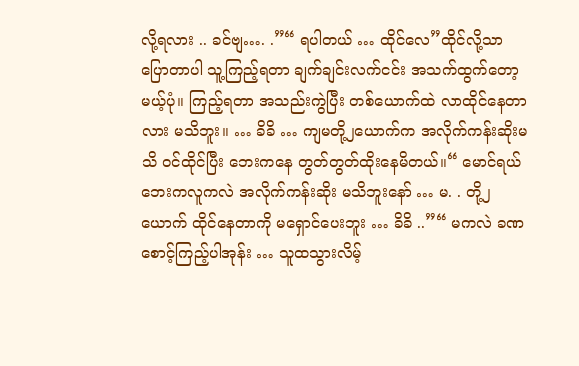လို့ရလား .. ခင်ဗျ…. .”“ ရပါတယ် … ထိုင်လေ”ထိုင်လို့သာ ပြောတာပါ သူ့ကြည့်ရတာ ချက်ချင်းလက်ငင်း အသက်ထွက်တော့မယ့်ပုံ။ ကြည့်ရတာ အသည်းကွဲပြီး တစ်ယောက်ထဲ လာထိုင်နေတာလား မသိဘူး။ … ခိခိ … ကျမတို့၂ယောက်က အလိုက်ကန်းဆိုးမသိ ဝင်ထိုင်ပြီး ဘေးကနေ တွတ်တွတ်ထိုးနေမိတယ်။“ မောင်ရယ် ဘေးကလူကလဲ အလိုက်ကန်းဆိုး မသိဘူးနော် … မ. . တို့၂ယောက် ထိုင်နေတာကို မရှောင်ပေးဘူး … ခိခိ ..”“ မကလဲ ခဏ စောင့်ကြည့်ပါအုန်း … သူထသွားလိမ့်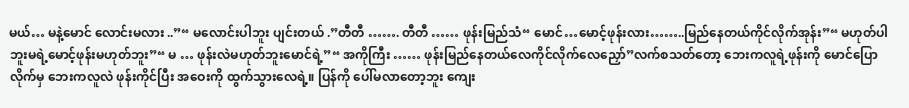မယ်… မနဲ့မောင် လောင်းမလား ..”“ မလောင်းပါဘူး ပျင်းတယ် .”တီတီ ……. တီတီ …… ဖုန်းမြည်သံ“ မောင်…မောင့်ဖုန်းလား……..မြည်နေတယ်ကိုင်လိုက်အုန်း”“ မဟုတ်ပါဘူးမရဲ့မောင့်ဖုန်းမဟုတ်ဘူး”“ မ … ဖုန်းလဲမဟုတ်ဘူးမောင်ရဲ့”“ အကိုကြီး …… ဖုန်းမြည်နေတယ်လေကိုင်လိုက်လေညှော်”လက်စသတ်တော့ ဘေးကလူရဲ့ဖုန်းကို မောင်ပြောလိုက်မှ ဘေးကလူလဲ ဖုန်းကိုင်ပြီး အဝေးကို ထွက်သွားလေရဲ့။ ပြန်ကို ပေါ်မလာတော့ဘူး ကျေး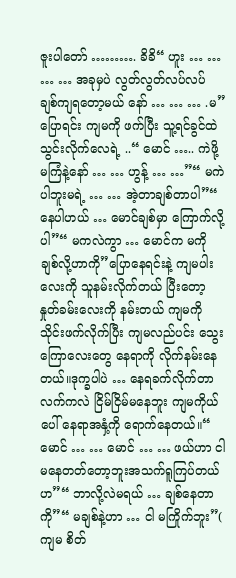ဇူးပါတော် ………. ခိခိ“ ဟူး … … … … အခုမှပဲ လွတ်လွတ်လပ်လပ် ချစ်ကျရတော့မယ် နော် … … … .မ”ပြောရင်း ကျမကို ဖက်ပြီး သူ့ရင်ခွင်ထဲသွင်းလိုက်လေရဲ့ ..“ မောင် ….. ကဲဖို့ မကြံနဲ့နော် … … ဟွန့် … …”“ မကဲပါဘူးမရဲ့ … … အဲ့တာချစ်တာပါ”“ နေပါဟယ် … မောင်ချစ်မှာ ကြောက်လို့ပါ”“ မကလဲကွာ … မောင်က မကို ချစ်လို့ဟာကို”ပြောနေရင်းနဲ့ ကျမပါးလေးကို သူနမ်းလိုက်တယ် ပြီးတော့ နှုတ်ခမ်းလေးကို နမ်းတယ် ကျမကို သိုင်းဖက်လိုက်ပြီး ကျမလည်ပင်း သွေးကြောလေးတွေ နေရာကို လိုက်နမ်းနေတယ်။ဒုက္ခပါပဲ … နေရခက်လိုက်တာ လက်ကလဲ ငြိမ်ငြိမ်မနေဘူး ကျမကိုယ်ပေါ် နေရာအနှံ့ကို ရောက်နေတယ်။“ မောင် … … မောင် … … ဖယ်ဟာ ငါမနေတတ်တော့ဘူးအသက်ရူကြပ်တယ်ဟ”“ ဘာလို့လဲမရယ် … ချစ်နေတာကို”“ မချစ်နဲ့ဟာ … ငါ မကြိုက်ဘူး”( ကျမ စိတ်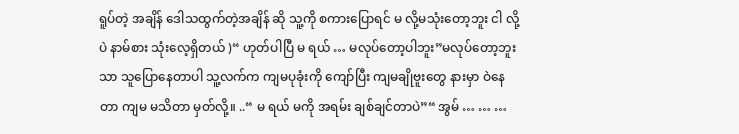ရူပ်တဲ့ အချိန် ဒေါသထွက်တဲ့အချိန် ဆို သူ့ကို စကားပြောရင် မ လို့မသုံးတော့ဘူး ငါ လို့ပဲ နာမ်စား သုံးလေ့ရှိတယ် )“ ဟုတ်ပါပြီ မ ရယ် … မလုပ်တော့ပါဘူး”မလုပ်တော့ဘူးသာ သူပြောနေတာပါ သူ့လက်က ကျမပုခုံးကို ကျော်ပြီး ကျမချိုဗူးတွေ နားမှာ ဝဲနေတာ ကျမ မသိတာ မှတ်လို့။ ..“ မ ရယ် မကို အရမ်း ချစ်ချင်တာပဲ”“ အွမ် … … …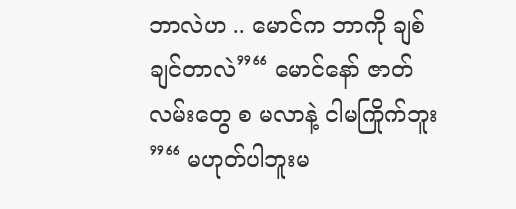ဘာလဲဟ .. မောင်က ဘာကို ချစ်ချင်တာလဲ”“ မောင်နော် ဇာတ်လမ်းတွေ စ မလာနဲ့ ငါမကြိုက်ဘူး ”“ မဟုတ်ပါဘူးမ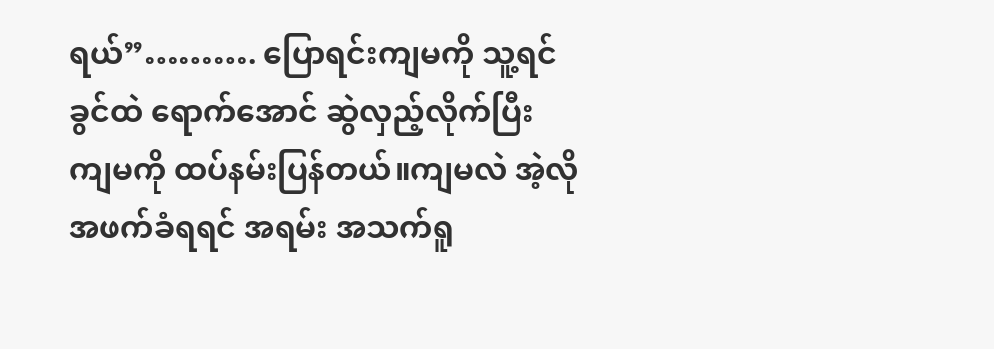ရယ်”………. ပြောရင်းကျမကို သူ့ရင်ခွင်ထဲ ရောက်အောင် ဆွဲလှည့်လိုက်ပြီး ကျမကို ထပ်နမ်းပြန်တယ်။ကျမလဲ အဲ့လို အဖက်ခံရရင် အရမ်း အသက်ရူ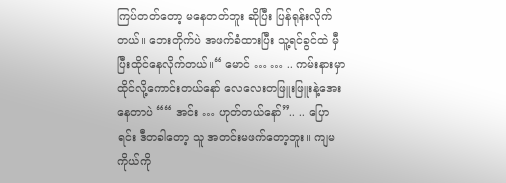ကြပ်တတ်တော့ မနေတတ်ဘူး ဆိုပြီး ပြန်ရုန်းလိုက်တယ်။ ဘေးတိုက်ပဲ အဖက်ခံထားပြီး သူ့ရင်ခွင်ထဲ မှီပြီးထိုင်နေလိုက်တယ်။“ မောင် … … .. ကမ်းနားမှာထိုင်လို့ကောင်းတယ်နော် လေလေးတဖြူးဖြူးနဲ့အေးနေတာပဲ ““ အင်း … ဟုတ်တယ်နော်”.. .. ပြောရင်း ဒီတခါတော့ သူ အတင်းမဖက်တော့ဘူး။ ကျမကိုယ်ကို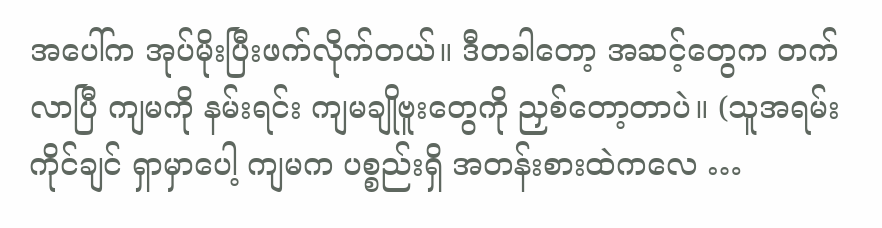အပေါ်က အုပ်မိုးပြီးဖက်လိုက်တယ်။ ဒီတခါတော့ အဆင့်တွေက တက်လာပြီ ကျမကို နမ်းရင်း ကျမချိုဗူးတွေကို ညှစ်တော့တာပဲ။ (သူအရမ်းကိုင်ချင် ရှာမှာပေါ့ ကျမက ပစ္စည်းရှိ အတန်းစားထဲကလေ …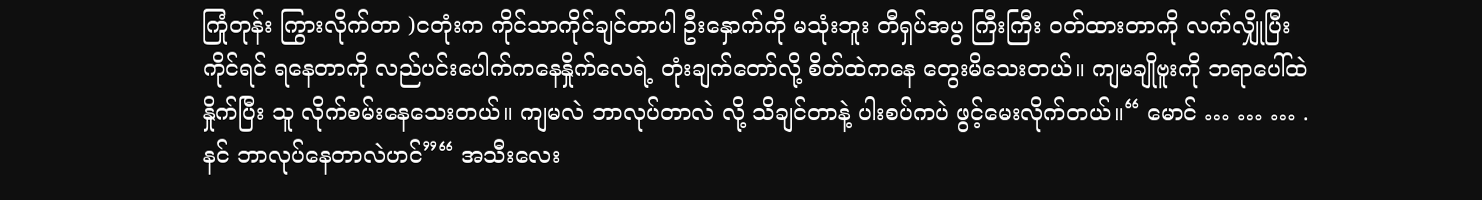ကြုံတုန်း ကြွားလိုက်တာ )ငတုံးက ကိုင်သာကိုင်ချင်တာပါ ဦးနှောက်ကို မသုံးဘူး တီရှပ်အပွ ကြီးကြီး ဝတ်ထားတာကို လက်လျှိုပြီး ကိုင်ရင် ရနေတာကို လည်ပင်းပေါက်ကနေနှိုက်လေရဲ့ တုံးချက်တော်လို့ စိတ်ထဲကနေ တွေးမိသေးတယ်။ ကျမချိုဗူးကို ဘရာပေါ်ထဲ နှိုက်ပြီး သူ လိုက်စမ်းနေသေးတယ်။ ကျမလဲ ဘာလုပ်တာလဲ လို့ သိချင်တာနဲ့ ပါးစပ်ကပဲ ဖွင့်မေးလိုက်တယ်။“ မောင် … … … . နင် ဘာလုပ်နေတာလဲဟင်”“ အသီးလေး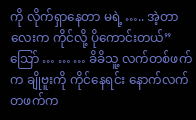ကို လိုက်ရှာနေတာ မရဲ့ ….. အဲ့တာလေးက ကိုင်လို့ ပိုကောင်းတယ်”သြော် … … … ခိခိသူ့ လက်တစ်ဖက်က ချိုဗူးကို ကိုင်နေရင်း နောက်လက်တဖက်က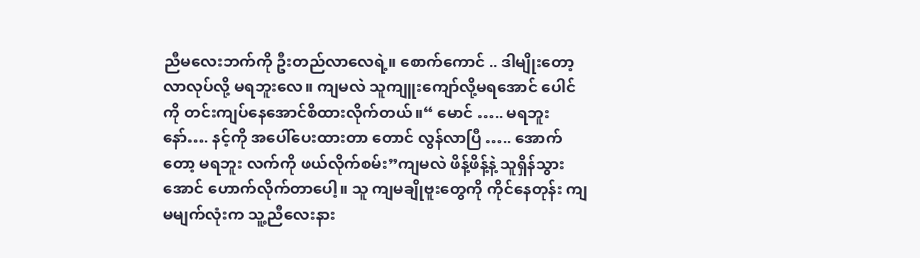ညီမလေးဘက်ကို ဦးတည်လာလေရဲ့။ စောက်ကောင် .. ဒါမျိုးတော့ လာလုပ်လို့ မရဘူးလေ။ ကျမလဲ သူကျူးကျော်လို့မရအောင် ပေါင်ကို တင်းကျပ်နေအောင်စိထားလိုက်တယ်။“ မောင် ….. မရဘူးနော်…. နင့်ကို အပေါ်ပေးထားတာ တောင် လွန်လာပြီ ….. အောက်တော့ မရဘူး လက်ကို ဖယ်လိုက်စမ်း”ကျမလဲ ဖိန့်ဖိန့်နဲ့ သူရှိန်သွားအောင် ဟောက်လိုက်တာပေါ့။ သူ ကျမချိုဗူးတွေကို ကိုင်နေတုန်း ကျမမျက်လုံးက သူ့ညီလေးနား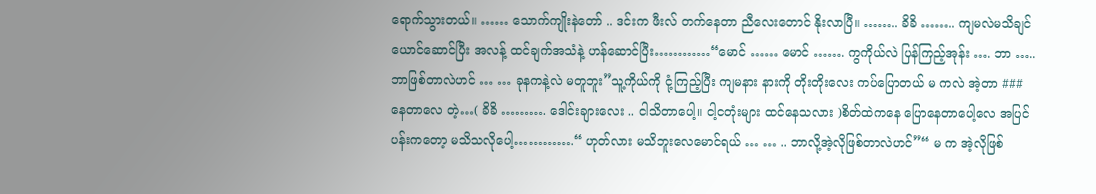ရောက်သွားတယ်။ …… သောက်ကျိုးနဲတော် .. ဒင်းက ဖီးလ် တက်နေတာ ညီလေးတောင် နိုးလာပြီ။ …….. ခိခိ …….. ကျမလဲမသိချင်ယောင်ဆောင်ပြီး အလန့် ထင်ချက်အသံနဲ့ ဟန်ဆောင်ပြီး…………“မောင် …… မောင် ……. ကွကိုယ်လဲ ပြန်ကြည့်အုန်း …. ဘာ …..ဘာဖြစ်တာလဲဟင် … … ခုနကနဲ့လဲ မတူဘူး”သူ့ကိုယ်ကို ငုံ့ကြည့်ပြီး ကျမနား နားကို တိုးတိုးလေး ကပ်ပြောတယ် မ ကလဲ အဲ့တာ ### နေတာလေ တဲ့…( ခိခိ ………. ဒေါင်းချားလေး .. ငါသိတာပေါ့။ ငါ့ငတုံးများ ထင်နေသလား )စိတ်ထဲကနေ ပြောနေတာပေါ့လေ အပြင်ပန်းကတော့ မသိသလိုပေါ့………….“ ဟုတ်လား မသိဘူးလေမောင်ရယ် … … .. ဘာလို့အဲ့လိုဖြစ်တာလဲဟင်”“ မ က အဲ့လိုဖြစ်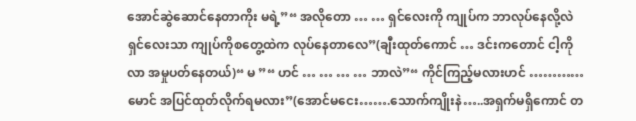အောင်ဆွဲဆောင်နေတာကိုး မရဲ့”“ အလိုတော … … ရှင်လေးကို ကျုပ်က ဘာလုပ်နေလို့လဲ ရှင်လေးသာ ကျုပ်ကိုစတွေ့ထဲက လုပ်နေတာလေ”(ချီးထုတ်ကောင် … ဒင်းကတောင် ငါ့ကိုလာ အမှုပတ်နေတယ်)“ မ ”“ ဟင် … … … … ဘာလဲ”“ ကိုင်ကြည့်မလားဟင် ………… မောင် အပြင်ထုတ်လိုက်ရမလား”(အောင်မငေး…….သောက်ကျိုးနဲ…..အရှက်မရှိကောင် တ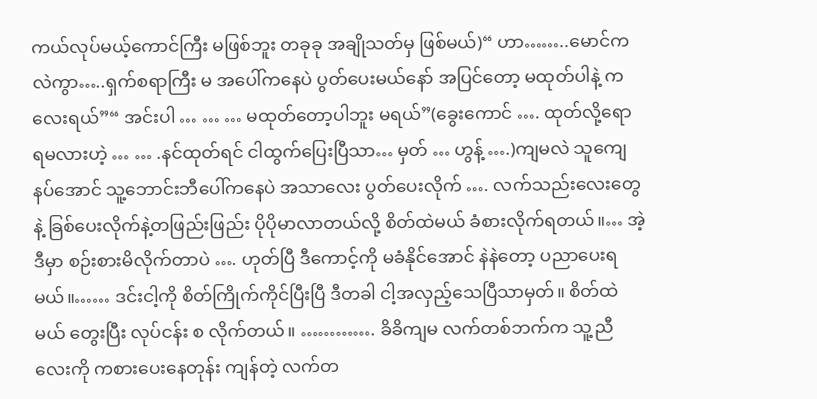ကယ်လုပ်မယ့်ကောင်ကြီး မဖြစ်ဘူး တခုခု အချိုသတ်မှ ဖြစ်မယ်)“ ဟာ……..မောင်ကလဲကွာ…..ရှက်စရာကြီး မ အပေါ်ကနေပဲ ပွတ်ပေးမယ်နော် အပြင်တော့ မထုတ်ပါနဲ့ ကလေးရယ်”“ အင်းပါ … … … မထုတ်တော့ပါဘူး မရယ်”(ခွေးကောင် …. ထုတ်လို့ရော ရမလားဟဲ့ … … .နင်ထုတ်ရင် ငါထွက်ပြေးပြီသာ… မှတ် … ဟွန့် ….)ကျမလဲ သူကျေနပ်အောင် သူ့ဘောင်းဘီပေါ်ကနေပဲ အသာလေး ပွတ်ပေးလိုက် …. လက်သည်းလေးတွေနဲ့ ခြစ်ပေးလိုက်နဲ့တဖြည်းဖြည်း ပိုပိုမာလာတယ်လို့ စိတ်ထဲမယ် ခံစားလိုက်ရတယ်။… အဲ့ဒီမှာ စဉ်းစားမိလိုက်တာပဲ …. ဟုတ်ပြီ ဒီကောင့်ကို မခံနိုင်အောင် နဲနဲတော့ ပညာပေးရမယ်။…… ဒင်းငါ့ကို စိတ်ကြိုက်ကိုင်ပြီးပြီ ဒီတခါ ငါ့အလှည့်သေပြီသာမှတ်။ စိတ်ထဲမယ် တွေးပြီး လုပ်ငန်း စ လိုက်တယ်။ …………. ခိခိကျမ လက်တစ်ဘက်က သူ့ညီလေးကို ကစားပေးနေတုန်း ကျန်တဲ့ လက်တ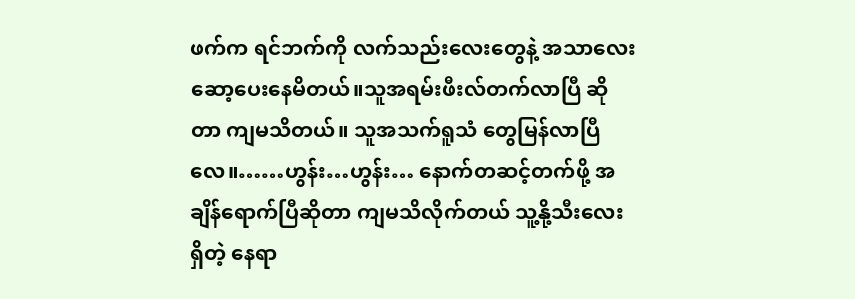ဖက်က ရင်ဘက်ကို လက်သည်းလေးတွေနဲ့ အသာလေး ဆော့ပေးနေမိတယ်။သူအရမ်းဖီးလ်တက်လာပြီ ဆိုတာ ကျမသိတယ်။ သူအသက်ရူသံ တွေမြန်လာပြီလေ။……ဟွန်း…ဟွန်း… နောက်တဆင့်တက်ဖို့ အချိန်ရောက်ပြီဆိုတာ ကျမသိလိုက်တယ် သူ့နို့သီးလေးရှိတဲ့ နေရာ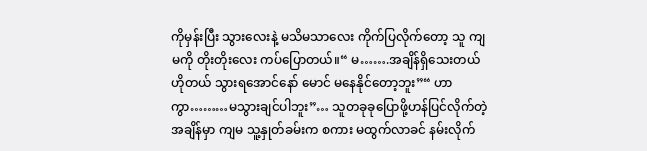ကိုမှန်းပြီး သွားလေးနဲ့ မသိမသာလေး ကိုက်ပြလိုက်တော့ သူ ကျမကို တိုးတိုးလေး ကပ်ပြောတယ်။“ မ…….အချိန်ရှိသေးတယ် ဟိုတယ် သွားရအောင်နော် မောင် မနေနိုင်တော့ဘူး”“ ဟာကွာ………မသွားချင်ပါဘူး”… သူတခုခုပြောဖို့ဟန်ပြင်လိုက်တဲ့အချိန်မှာ ကျမ သူ့နှုတ်ခမ်းက စကား မထွက်လာခင် နမ်းလိုက်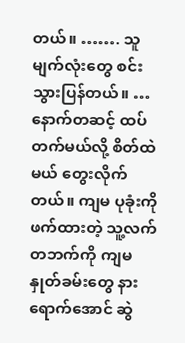တယ်။ ……. သူမျက်လုံးတွေ စင်းသွားပြန်တယ်။ … နောက်တဆင့် ထပ်တက်မယ်လို့ စိတ်ထဲမယ် တွေးလိုက်တယ်။ ကျမ ပုခုံးကို ဖက်ထားတဲ့ သူ့လက်တဘက်ကို ကျမနှုတ်ခမ်းတွေ နားရောက်အောင် ဆွဲ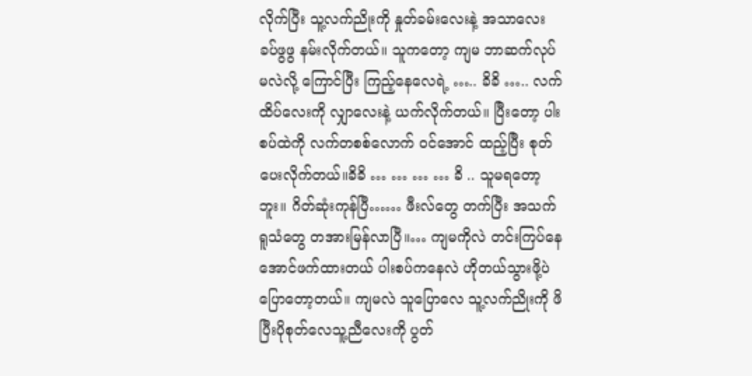လိုက်ပြီး သူ့လက်ညိုးကို နှုတ်ခမ်းလေးနဲ့ အသာလေး ခပ်ဖွဖွ နမ်းလိုက်တယ်။ သူကတော့ ကျမ ဘာဆက်လုပ်မလဲလို့ ကြောင်ပြီး ကြည့်နေလေရဲ့ ….. ခိခိ ….. လက်ထိပ်လေးကို လျှာလေးနဲ့ ယက်လိုက်တယ်။ ပြီးတော့ ပါးစပ်ထဲကို လက်တစစ်လောက် ဝင်အောင် ထည့်ပြီး စုတ်ပေးလိုက်တယ်။ခိခိ … … … … ခိ .. သူမရတော့ဘူး။ ဂိတ်ဆုံးကုန်ပြီ…… ဖီးလ်တွေ တက်ပြီး အသက်ရူသံတွေ တအားမြန်လာပြီ။… ကျမကိုလဲ တင်းကြပ်နေအောင်ဖက်ထားတယ် ပါးစပ်ကနေလဲ ဟိုတယ်သွားဖို့ပဲ ပြောတော့တယ်။ ကျမလဲ သူပြောလေ သူ့လက်ညိုးကို ဖိပြီးပိုစုတ်လေသူ့ညီလေးကို ပွတ်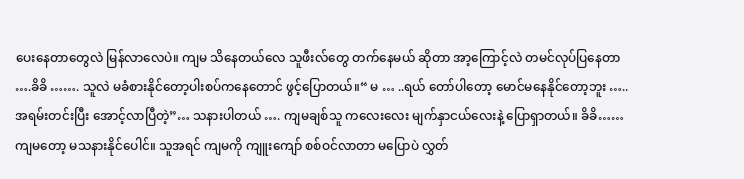ပေးနေတာတွေလဲ မြန်လာလေပဲ။ ကျမ သိနေတယ်လေ သူဖီးလ်တွေ တက်နေမယ် ဆိုတာ အာ့ကြောင့်လဲ တမင်လုပ်ပြနေတာ ….ခိခိ ……. သူလဲ မခံစားနိုင်တော့ပါးစပ်ကနေတောင် ဖွင့်ပြောတယ်။“ မ … ..ရယ် တော်ပါတော့ မောင်မနေနိုင်တော့ဘူး ….. အရမ်းတင်းပြီး အောင့်လာပြီတဲ့”… သနားပါတယ် …. ကျမချစ်သူ ကလေးလေး မျက်နှာငယ်လေးနဲ့ ပြောရှာတယ်။ ခိခိ…… ကျမတော့ မသနားနိုင်ပေါင်။ သူအရင် ကျမကို ကျူးကျော် စစ်ဝင်လာတာ မပြောပဲ လွှတ်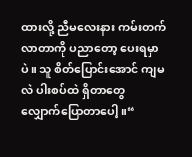ထားလို့ ညီမလေးနား ကမ်းတက်လာတာကို ပညာတော့ ပေးရမှာပဲ။ သူ စိတ်ပြောင်းအောင် ကျမလဲ ပါးစပ်ထဲ ရှိတာတွေ လျှောက်ပြောတာပေါ့။“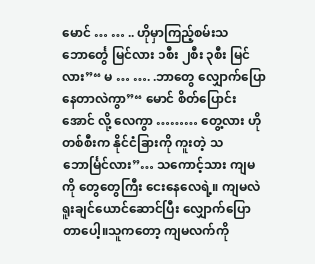မောင် … … .. ဟိုမှာကြည့်စမ်းသဘောင်္တွေ မြင်လား ၁စီး ၂စီး ၃စီး မြင်လား”“ မ … …. .ဘာတွေ လျှောက်ပြောနေတာလဲကွာ”“ မောင် စိတ်ပြောင်းအောင် လို့ လေကွာ ……… တွေ့လား ဟိုတစ်စီးက နိုင်ငံခြားကို ကူးတဲ့ သဘောင်္မြင်လား”… သကောင့်သား ကျမကို တွေတွေကြီး ငေးနေလေရဲ့။ ကျမလဲ ရူးချင်ယောင်ဆောင်ပြီး လျှောက်ပြောတာပေါ့။သူကတော့ ကျမလက်ကို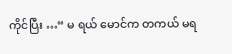ကိုင်ပြီး …“ မ ရယ် မောင်က တကယ် မရ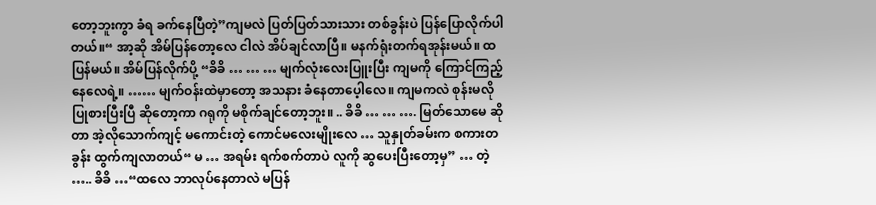တော့ဘူးကွာ ခံရ ခက်နေပြီတဲ့”ကျမလဲ ပြတ်ပြတ်သားသား တစ်ခွန်းပဲ ပြန်ပြောလိုက်ပါတယ်။“ အာ့ဆို အိမ်ပြန်တော့လေ ငါလဲ အိပ်ချင်လာပြီ။ မနက်ရုံးတက်ရအုန်းမယ်။ ထပြန်မယ်။ အိမ်ပြန်လိုက်ပို့ “ခိခိ … … … မျက်လုံးလေးပြူးပြီး ကျမကို ကြောင်ကြည့်နေလေရဲ့။ …… မျက်ဝန်းထဲမှာတော့ အသနား ခံနေတာပေ့ါလေ။ ကျမကလဲ စုန်းမလို ပြုစားပြီးပြီ ဆိုတော့ကာ ဂရုကို မစိုက်ချင်တော့ဘူး။ .. ခိခိ … … …. မြတ်သောမေ ဆိုတာ အဲ့လိုသောက်ကျင့် မကောင်းတဲ့ ကောင်မလေးမျိုးလေ … သူနှုတ်ခမ်းက စကားတခွန်း ထွက်ကျလာတယ်“ မ … အရမ်း ရက်စက်တာပဲ လူကို ဆွပေးပြီးတော့မှ” … တဲ့ ….. ခိခိ …“ထလေ ဘာလုပ်နေတာလဲ မပြန်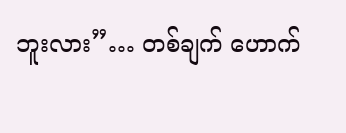ဘူးလား”… တစ်ချက် ဟောက်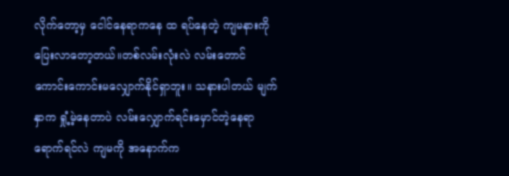လိုက်တော့မှ ငေါင်နေရာကနေ ထ ရပ်နေတဲ့ ကျမနားကို ပြေးလာတော့တယ်။တစ်လမ်းလုံးလဲ လမ်းတောင် ကောင်းကောင်းမလျှောက်နိုင်ရှာဘူး။ သနားပါတယ် မျက်နှာက ရှုံ့မဲ့နေတာပဲ လမ်းလျှောက်ရင်းမှောင်တဲ့နေရာရောက်ရင်လဲ ကျမကို အနောက်က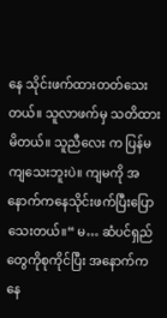နေ သိုင်းဖက်ထားတတ်သေးတယ်။ သူလာဖက်မှ သတိထားမိတယ်။ သူညီလေး က ပြန်မကျသေးဘူးပဲ။ ကျမကို အနောက်ကနေသိုင်းဖက်ပြီးပြောသေးတယ်။“ မ… ဆံပင်ရှည်တွေကိုစုကိုင်ပြီး အနောက်ကနေ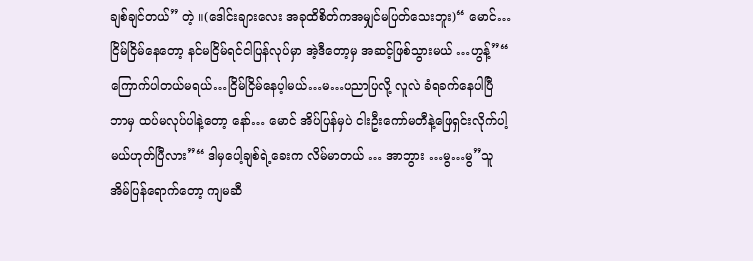ချစ်ချင်တယ်” တဲ့ ။(ဒေါင်းချားလေး အခုထိစိတ်ကအမျှင်မပြတ်သေးဘူး)“ မောင်…ငြိမ်ငြိမ်နေတော့ နင်မငြိမ်ရင်ငါပြန်လုပ်မှာ အဲ့ဒီတော့မှ အဆင့်ဖြစ်သွားမယ် …ဟွန့်”“ ကြောက်ပါတယ်မရယ်…ငြိမ်ငြိမ်နေပ့ါမယ်…မ…ပညာပြလို့ လူလဲ ခံရခက်နေပါပြီ ဘာမှ ထပ်မလုပ်ပါနဲ့တော့ နော်… မောင် အိပ်ပြန်မှပဲ ငါးဦးကော်မတီနဲ့ဖြေရှင်းလိုက်ပါ့မယ်ဟုတ်ပြီလား”“ ဒါမှပေါ့ချစ်ရဲ့ခေးက လိမ်မာတယ် … အာဘွား …မွ…မွ”သူအိမ်ပြန်ရောက်တော့ ကျမဆီ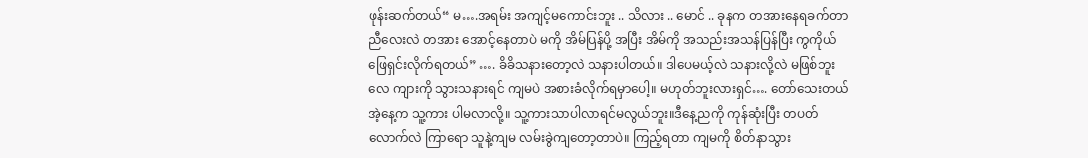ဖုန်းဆက်တယ်“ မ….အရမ်း အကျင့်မကောင်းဘူး .. သိလား .. မောင် .. ခုနက တအားနေရခက်တာ ညီလေးလဲ တအား အောင့်နေတာပဲ မကို အိမ်ပြန်ပို့ အပြီး အိမ်ကို အသည်းအသန်ပြန်ပြီး ကွကိုယ် ဖြေရှင်းလိုက်ရတယ်” …. ခိခိသနားတော့လဲ သနားပါတယ်။ ဒါပေမယ့်လဲ သနားလို့လဲ မဖြစ်ဘူးလေ ကျားကို သွားသနားရင် ကျမပဲ အစားခံလိုက်ရမှာပေါ့။ မဟုတ်ဘူးလားရှင်…. တော်သေးတယ် အဲ့နေ့က သူ့ကား ပါမလာလို့။ သူ့ကားသာပါလာရင်မလွယ်ဘူး။ဒီနေ့ညကို ကုန်ဆုံးပြီး တပတ်လောက်လဲ ကြာရော သူနဲ့ကျမ လမ်းခွဲကျတော့တာပဲ။ ကြည့်ရတာ ကျမကို စိတ်နာသွား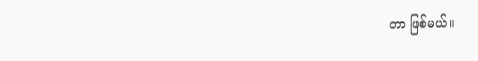တာ ဖြစ်မယ်။